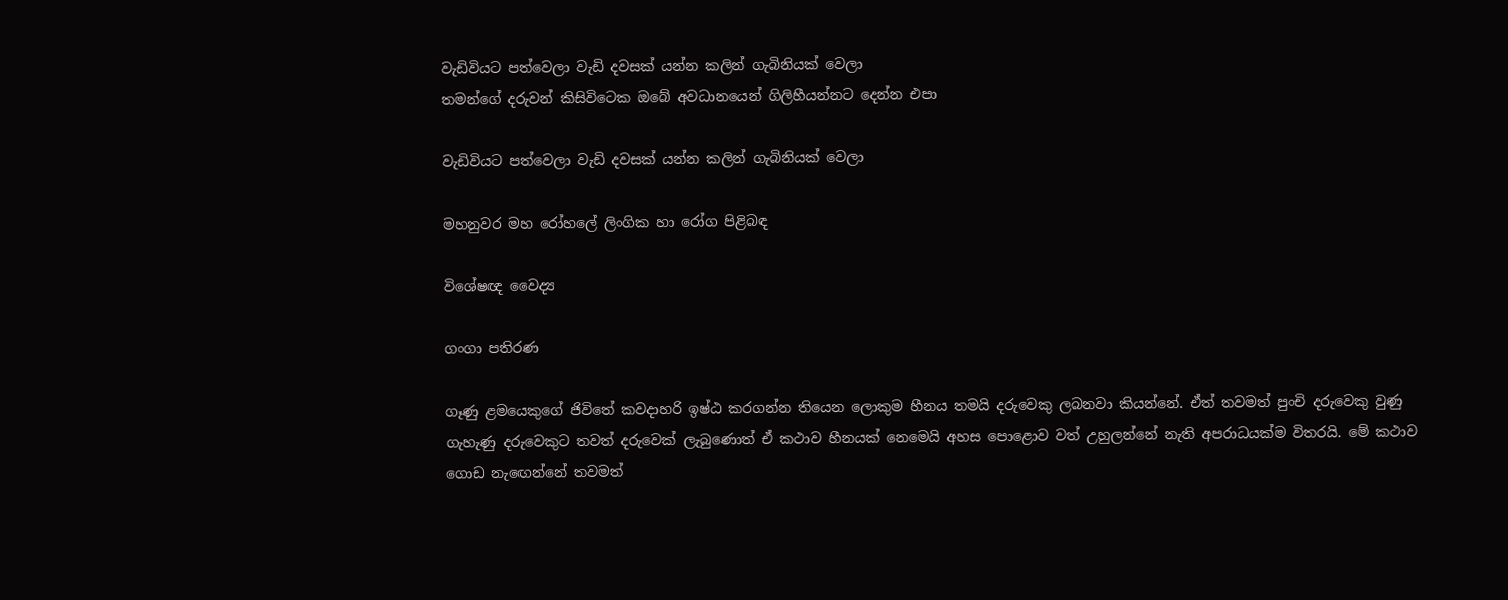වැඩිවියට පත්වෙලා වැඩි දවසක් යන්න කලින් ගැබිනියක් වෙලා
තමන්ගේ දරුවන් කිසිවිටෙක ඔබේ අවධානයෙන් ගිලිහීයන්නට දෙන්න එපා

වැඩිවියට පත්වෙලා වැඩි දවසක් යන්න කලින් ගැබිනියක් වෙලා

මහනුවර මහ රෝහලේ ලිංගික හා රෝග පිළිබඳ

විශේෂඥ වෛද්‍ය

ගංගා පතිරණ

ගෑණු ළමයෙකුගේ ජිවිතේ කවදාහරි ඉෂ්ඨ කරගන්න තියෙන ලොකුම හීනය තමයි දරුවෙකු ලබනවා කියන්නේ. ඒත් තවමත් පුංචි දරුවෙකු වුණු ගැහැණු දරුවෙකුට තවත් දරුවෙක් ලැබුණොත් ඒ කථාව හීනයක් නෙමෙයි අහස පොළොව වත් උහුලන්නේ නැති අපරාධයක්ම විතරයි. මේ කථාව ගොඩ නැඟෙන්නේ තවමත්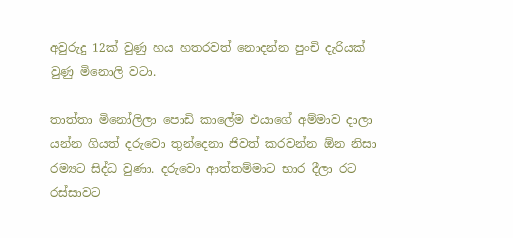අවුරුදු 12ක් වුණු හය හතරවත් නොදන්න පුංචි දැරියක් වුණු මිනොලි වටා.

තාත්තා මිනෝලිලා පොඩි කාලේම එයාගේ අම්මාව දාලා යන්න ගියත් දරුවො තුන්දෙනා ජිවත් කරවන්න ඕන නිසා රම්‍යට සිද්ධ වුණා. දරුවො ආත්තම්මාට භාර දීලා රට රස්සාවට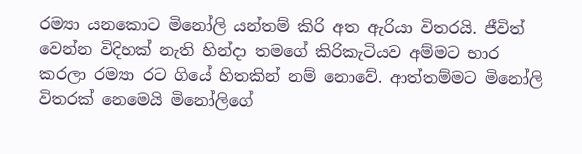රම්‍යා යනකොට මිනෝලි යන්තම් කිරි අත ඇරියා විතරයි. ජීවිත් වෙන්න විදිහක් නැති හින්දා තමගේ කිරිකැටියව අම්මට භාර කරලා රම්‍යා රට ගියේ හිතකින් නම් නොවේ. ආත්තම්මට මිනෝලි විතරක් නෙමෙයි මිනෝලිගේ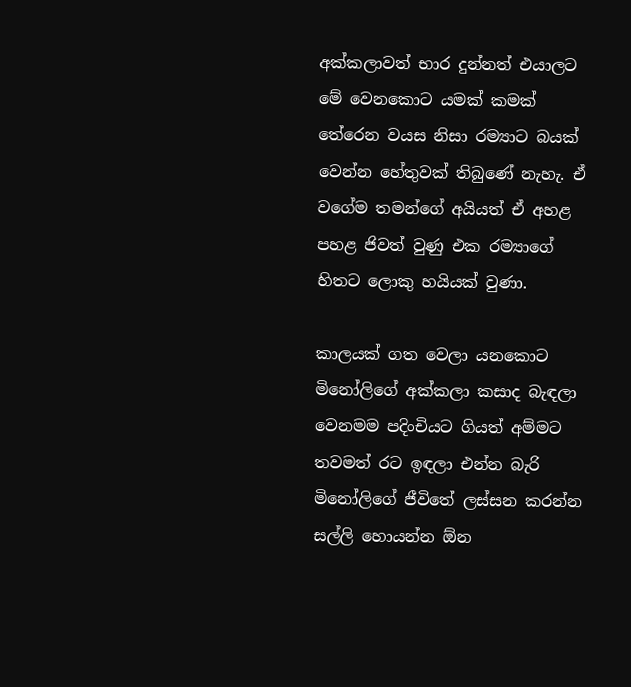අක්කලාවත් භාර දුන්නත් එයාලට මේ වෙනකොට යමක් කමක් තේරෙන වයස නිසා රම්‍යාට බයක් වෙන්න හේතුවක් තිබුණේ නැහැ. ඒ වගේම තමන්ගේ අයියත් ඒ අහළ පහළ ජිවත් වුණු එක රම්‍යාගේ හිතට ලොකු හයියක් වුණා.

කාලයක් ගත වෙලා යනකොට මිනෝලිගේ අක්කලා කසාද බැඳලා වෙනමම පදිංචියට ගියත් අම්මට තවමත් රට ඉඳලා එන්න බැරි මිනෝලිගේ ජීවිතේ ලස්සන කරන්න සල්ලි හොයන්න ඕන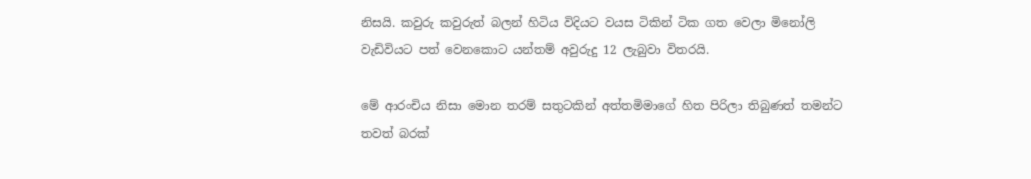නිසයි. කවුරු කවුරුත් බලන් හිටිය විදියට වයස ටිකින් ටික ගත වෙලා මිනෝලි වැඩිවියට පත් වෙනකොට යන්තම් අවුරුදු 12 ලැබුවා විතරයි.

මේ ආරංචිය නිසා මොන තරම් සතුටකින් අත්තමිමාගේ හිත පිරිලා තිබුණත් තමන්ට තවත් බරක්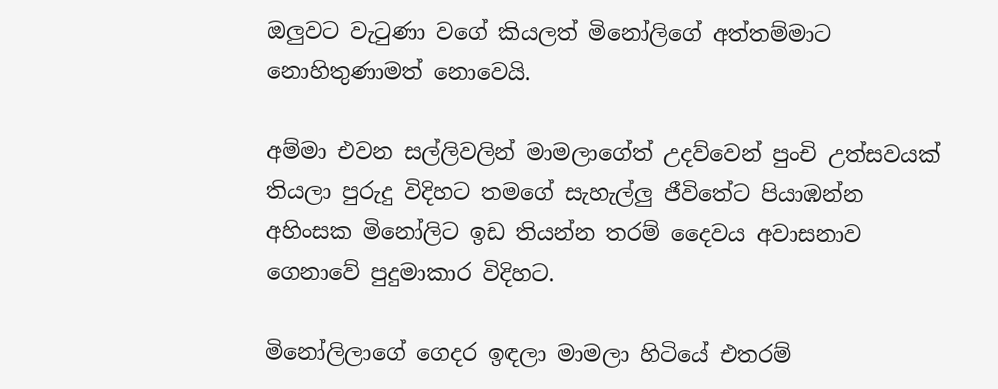ඔලුවට වැටුණා වගේ කියලත් මිනෝලිගේ අත්තම්මාට නොහිතුණාමත් නොවෙයි.

අම්මා එවන සල්ලිවලින් මාමලාගේත් උදව්වෙන් පුංචි උත්සවයක් තියලා පුරුදු විදිහට තමගේ සැහැල්ලු ජීවිතේට පියාඹන්න අහිංසක මිනෝලිට ඉඩ තියන්න තරම් දෛවය අවාසනාව ගෙනාවේ පුදුමාකාර විදිහට.

මිනෝලිලාගේ ගෙදර ඉඳලා මාමලා හිටියේ එතරම්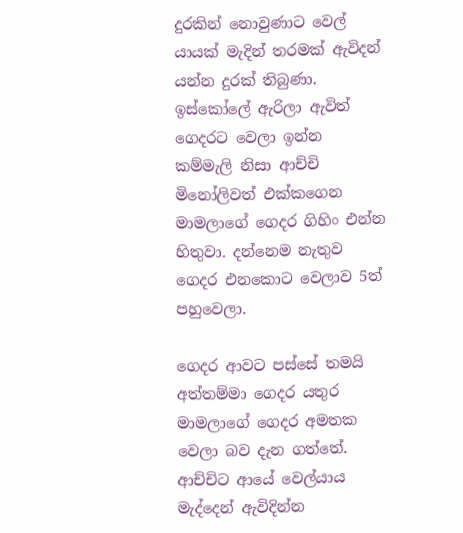දුරකින් නොවුණාට වෙල් යායක් මැදින් තරමක් ඇවිදන් යන්න දුරක් තිබුණා. ඉස්කෝලේ ඇරිලා ඇවිත් ගෙදරට වෙලා ඉන්න කම්මැලි නිසා ආච්චි මිනෝලිවත් එක්කගෙන මාමලාගේ ගෙදර ගිහිං එන්න හිතුවා. දන්නෙම නැතුව ගෙදර එනකොට වෙලාව 5ත් පහුවෙලා.

ගෙදර ආවට පස්සේ තමයි අත්තම්මා ගෙදර යතුර මාමලාගේ ගෙදර අමතක වෙලා බව දැන ගත්තේ. ආච්චිට ආයේ වෙල්යාය මැද්දෙන් ඇවිදින්න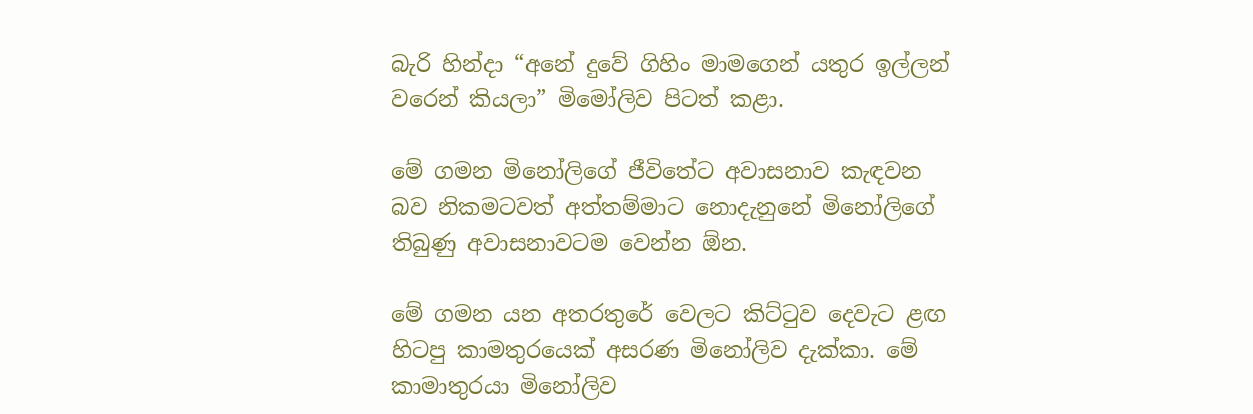බැරි හින්දා “අනේ දුවේ ගිහිං මාමගෙන් යතුර ඉල්ලන් වරෙන් කියලා” මිමෝලිව පිටත් කළා.

මේ ගමන මිනෝලිගේ ජීවිතේට අවාසනාව කැඳවන බව නිකමටවත් අත්තම්මාට නොදැනුනේ මිනෝලිගේ තිබුණු අවාසනාවටම වෙන්න ඕන.

මේ ගමන යන අතරතුරේ වෙලට කිට්ටුව දෙවැට ළඟ හිටපු කාමතුරයෙක් අසරණ මිනෝලිව දැක්කා. මේ කාමාතුරයා මිනෝලිව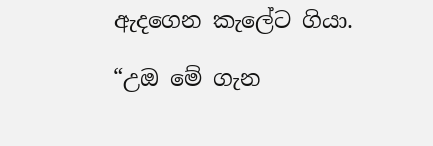ඇදගෙන කැලේට ගියා.

“උඔ මේ ගැන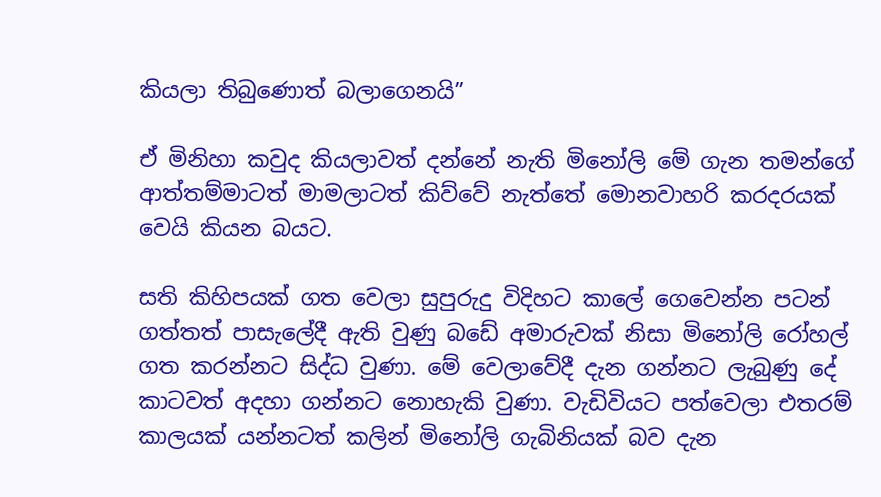කියලා තිබුණොත් බලාගෙනයි”

ඒ මිනිහා කවුද කියලාවත් දන්නේ නැති මිනෝලි මේ ගැන තමන්ගේ ආත්තම්මාටත් මාමලාටත් කිව්වේ නැත්තේ මොනවාහරි කරදරයක් වෙයි කියන බයට.

සති කිහිපයක් ගත වෙලා සුපුරුදු විදිහට කාලේ ගෙවෙන්න පටන් ගත්තත් පාසැලේදී ඇති වුණු බඩේ අමාරුවක් නිසා මිනෝලි රෝහල් ගත කරන්නට සිද්ධ වුණා. මේ වෙලාවේදී දැන ගන්නට ලැබුණු දේ කාටවත් අදහා ගන්නට නොහැකි වුණා. වැඩිවියට පත්වෙලා එතරම් කාලයක් යන්නටත් කලින් මිනෝලි ගැබිනියක් බව දැන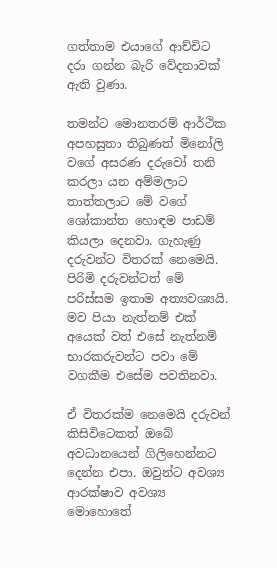ගත්තාම එයාගේ ආච්චිට දරා ගන්න බැරි වේදනාවක් ඇති වුණා.

තමන්ට මොනතරම් ආර්ථික අපහසුතා තිබුණත් මිනෝලි වගේ අසරණ දරුවෝ තනි කරලා යන අම්මලාට තාත්තලාට මේ වගේ ශෝකාන්ත හොඳම පාඩම් කියලා දෙනවා. ගැහැණු දරුවන්ට විතරක් නෙමෙයි. පිරිමි දරුවන්ටත් මේ පරිස්සම ඉතාම අත්‍යවශ්‍යයි. මව පියා නැත්නම් එක් අයෙක් වත් එසේ නැත්නම් භාරකරුවන්ට පවා මේ වගකීම එසේම පවතිනවා.

ඒ විතරක්ම නෙමෙයි දරුවන් කිසිවිටෙකත් ඔබේ අවධානයෙන් ගිලිහෙන්නට දෙන්න එපා. ඔවුන්ට අවශ්‍ය ආරක්ෂාව අවශ්‍ය මොහොතේ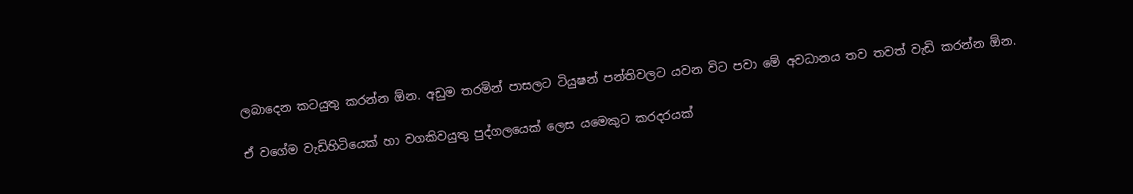ලබාදෙන කටයුතු කරන්න ඕන. අඩුම තරමින් පාසලට ටියුෂන් පන්තිවලට යවන විට පවා මේ අවධානය තව තවත් වැඩි කරන්න ඕන.

ඒ වගේම වැඩිහිටියෙක් හා වගකිවයුතු පුද්ගලයෙක් ලෙස යමෙකුට කරදරයක්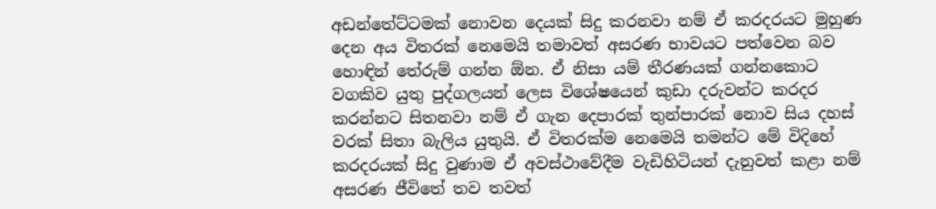අඩන්තේට්ටමක් නොවන දෙයක් සිදු කරනවා නම් ඒ කරදරයට මුහුණ දෙන අය විතරක් නෙමෙයි තමාවත් අසරණ භාවයට පත්වෙන බව හොඳින් තේරුම් ගන්න ඕන. ඒ නිසා යම් තීරණයක් ගන්නකොට වගකිව යුතු පුද්ගලයන් ලෙස විශේෂයෙන් කුඩා දරුවන්ට කරදර කරන්නට සිතනවා නම් ඒ ගැන දෙපාරක් තුන්පාරක් නොව සිය දහස් වරක් සිතා බැලිය යුතුයි. ඒ විතරක්ම නෙමෙයි තමන්ට මේ විදිහේ කරදරයක් සිදු වුණාම ඒ අවස්ථාවේදීම වැඩිහිටියන් දැනුවත් කළා නම් අසරණ ජීවිතේ තව තවත්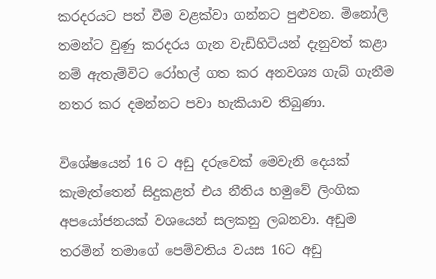කරදරයට පත් වීම වළක්වා ගන්නට පුළුවන. මිනෝලි තමන්ට වුණු කරදරය ගැන වැඩිහිටියන් දැනුවත් කළා නම් ඇතැම්විට රෝහල් ගත කර අනවශ්‍ය ගැබ් ගැනීම නතර කර දමන්නට පවා හැකියාව තිබුණා.

විශේෂයෙන් 16 ට අඩු දරුවෙක් මෙවැනි දෙයක් කැමැත්තෙන් සිදුකළත් එය නීතිය හමුවේ ලිංගික අපයෝජනයක් වශයෙන් සලකනු ලබනවා. අඩුම තරමින් තමාගේ පෙම්වතිය වයස 16ට අඩු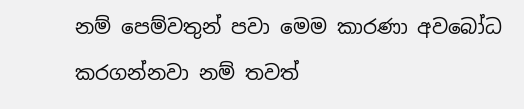නම් පෙම්වතුන් පවා මෙම කාරණා අවබෝධ කරගන්නවා නම් තවත්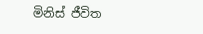මිනිස් ජීවිත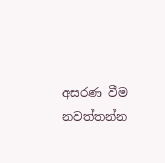අසරණ වීම නවත්තන්න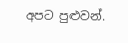අපට පුළුවන්.